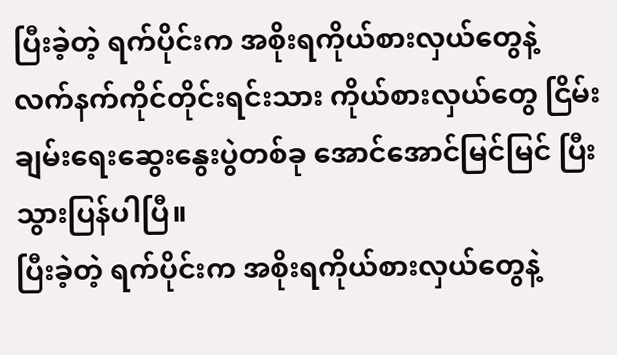ပြီးခဲ့တဲ့ ရက်ပိုင်းက အစိုးရကိုယ်စားလှယ်တွေနဲ့ လက်နက်ကိုင်တိုင်းရင်းသား ကိုယ်စားလှယ်တွေ ငြိမ်းချမ်းရေးဆွေးနွေးပွဲတစ်ခု အောင်အောင်မြင်မြင် ပြီးသွားပြန်ပါပြီ။
ပြီးခဲ့တဲ့ ရက်ပိုင်းက အစိုးရကိုယ်စားလှယ်တွေနဲ့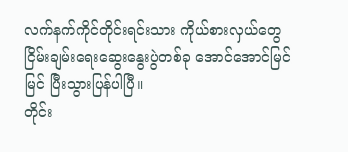လက်နက်ကိုင်တိုင်းရင်းသား ကိုယ်စားလှယ်တွေ
ငြိမ်းချမ်းရေးဆွေးနွေးပွဲတစ်ခု အောင်အောင်မြင်မြင် ပြီးသွားပြန်ပါပြီ။
တိုင်း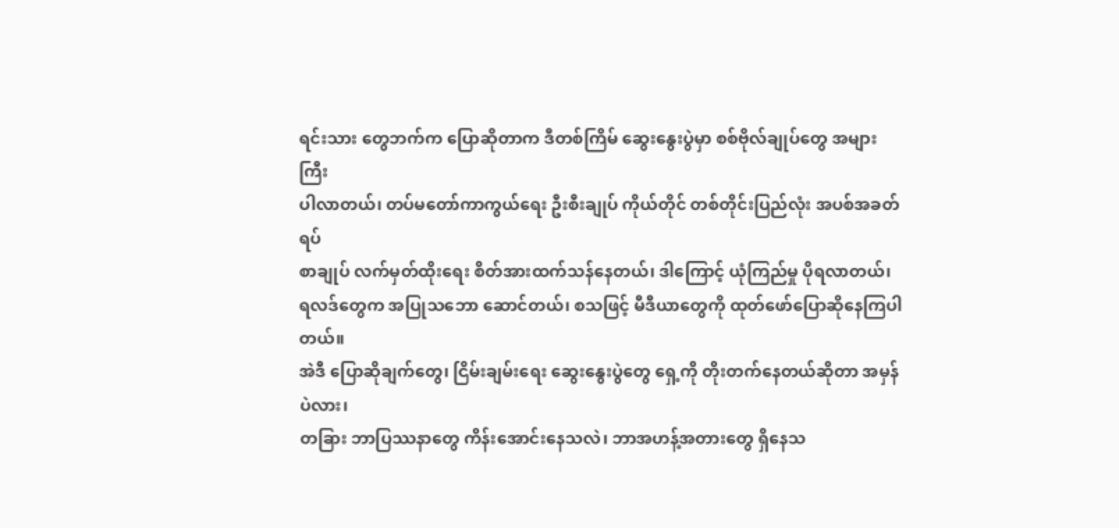ရင်းသား တွေဘက်က ပြောဆိုတာက ဒီတစ်ကြိမ် ဆွေးနွေးပွဲမှာ စစ်ဗိုလ်ချုပ်တွေ အများကြီး
ပါလာတယ်၊ တပ်မတော်ကာကွယ်ရေး ဦးစီးချုပ် ကိုယ်တိုင် တစ်တိုင်းပြည်လုံး အပစ်အခတ်ရပ်
စာချုပ် လက်မှတ်ထိုးရေး စိတ်အားထက်သန်နေတယ်၊ ဒါကြောင့် ယုံကြည်မှု ပိုရလာတယ်၊
ရလဒ်တွေက အပြုသဘော ဆောင်တယ်၊ စသဖြင့် မီဒီယာတွေကို ထုတ်ဖော်ပြောဆိုနေကြပါ
တယ်။
အဲဒီ ပြောဆိုချက်တွေ၊ ငြိမ်းချမ်းရေး ဆွေးနွေးပွဲတွေ ရှေ့ကို တိုးတက်နေတယ်ဆိုတာ အမှန်ပဲလား၊
တခြား ဘာပြဿနာတွေ ကိန်းအောင်းနေသလဲ၊ ဘာအဟန့်အတားတွေ ရှိနေသ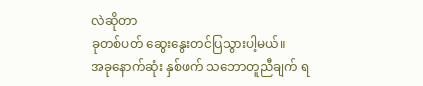လဲဆိုတာ
ခုတစ်ပတ် ဆွေးနွေးတင်ပြသွားပါ့မယ်။
အခုနောက်ဆုံး နှစ်ဖက် သဘောတူညီချက် ရ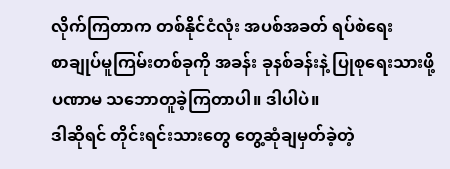လိုက်ကြတာက တစ်နိုင်ငံလုံး အပစ်အခတ် ရပ်စဲရေး
စာချုပ်မူကြမ်းတစ်ခုကို အခန်း ခုနစ်ခန်းနဲ့ ပြုစုရေးသားဖို့ ပဏာမ သဘောတူခဲ့ကြတာပါ။ ဒါပါပဲ။
ဒါဆိုရင် တိုင်းရင်းသားတွေ တွေ့ဆုံချမှတ်ခဲ့တဲ့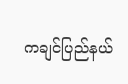ကချင်ပြည်နယ်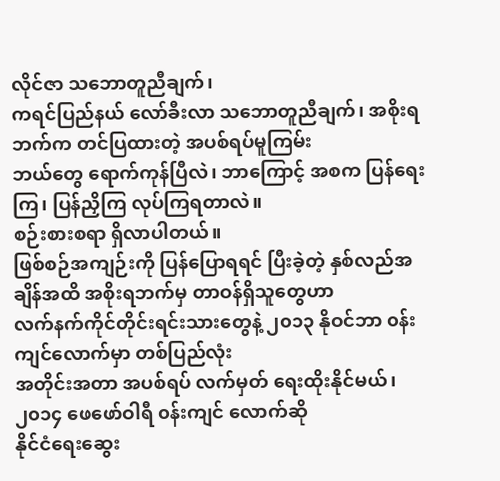လိုင်ဇာ သဘောတူညီချက်၊
ကရင်ပြည်နယ် လော်ခီးလာ သဘောတူညီချက်၊ အစိုးရဘက်က တင်ပြထားတဲ့ အပစ်ရပ်မူကြမ်း
ဘယ်တွေ ရောက်ကုန်ပြီလဲ၊ ဘာကြောင့် အစက ပြန်ရေးကြ၊ ပြန်ညှိကြ လုပ်ကြရတာလဲ။
စဉ်းစားစရာ ရှိလာပါတယ်။
ဖြစ်စဉ်အကျဉ်းကို ပြန်ပြောရရင် ပြီးခဲ့တဲ့ နှစ်လည်အချိန်အထိ အစိုးရဘက်မှ တာဝန်ရှိသူတွေဟာ
လက်နက်ကိုင်တိုင်းရင်းသားတွေနဲ့ ၂၀၁၃ နိုဝင်ဘာ ၀န်းကျင်လောက်မှာ တစ်ပြည်လုံး
အတိုင်းအတာ အပစ်ရပ် လက်မှတ် ရေးထိုးနိုင်မယ်၊ ၂၀၁၄ ဖေဖော်ဝါရီ ၀န်းကျင် လောက်ဆို
နိုင်ငံရေးဆွေး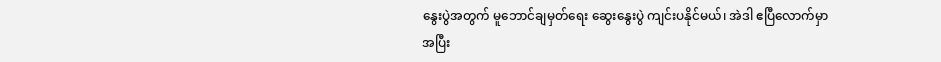နွေးပွဲအတွက် မူဘောင်ချမှတ်ရေး ဆွေးနွေးပွဲ ကျင်းပနိုင်မယ်၊ အဲဒါ ဧပြီလောက်မှာ
အပြီး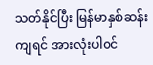သတ်နိုင်ပြီး မြန်မာနှစ်ဆန်းကျရင် အားလုံးပါ၀င်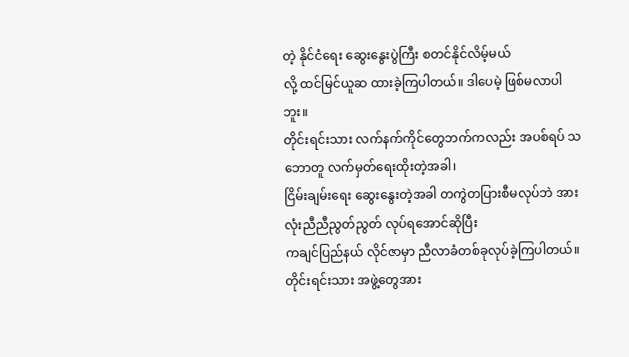တဲ့ နိုင်ငံရေး ဆွေးနွေးပွဲကြီး စတင်နိုင်လိမ့်မယ်
လို့ ထင်မြင်ယူဆ ထားခဲ့ကြပါတယ်။ ဒါပေမဲ့ ဖြစ်မလာပါဘူး။
တိုင်းရင်းသား လက်နက်ကိုင်တွေဘက်ကလည်း အပစ်ရပ် သဘောတူ လက်မှတ်ရေးထိုးတဲ့အခါ၊
ငြိမ်းချမ်းရေး ဆွေးနွေးတဲ့အခါ တကွဲတပြားစီမလုပ်ဘဲ အားလုံးညီညီညွတ်ညွတ် လုပ်ရအောင်ဆိုပြီး
ကချင်ပြည်နယ် လိုင်ဇာမှာ ညီလာခံတစ်ခုလုပ်ခဲ့ကြပါတယ်။
တိုင်းရင်းသား အဖွဲ့တွေအား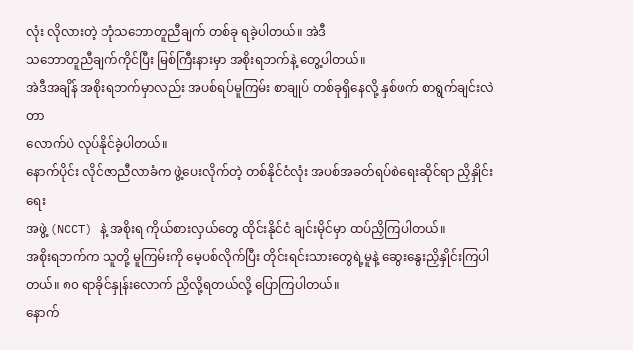လုံး လိုလားတဲ့ ဘုံသဘောတူညီချက် တစ်ခု ရခဲ့ပါတယ်။ အဲဒီ
သဘောတူညီချက်ကိုင်ပြီး မြစ်ကြီးနားမှာ အစိုးရဘက်နဲ့ တွေ့ပါတယ်။
အဲဒီအချိန် အစိုးရဘက်မှာလည်း အပစ်ရပ်မူကြမ်း စာချုပ် တစ်ခုရှိနေလို့ နှစ်ဖက် စာရွက်ချင်းလဲတာ
လောက်ပဲ လုပ်နိုင်ခဲ့ပါတယ်။
နောက်ပိုင်း လိုင်ဇာညီလာခံက ဖွဲ့ပေးလိုက်တဲ့ တစ်နိုင်ငံလုံး အပစ်အခတ်ရပ်စဲရေးဆိုင်ရာ ညှိနှိုင်းရေး
အဖွဲ့ (NCCT) နဲ့ အစိုးရ ကိုယ်စားလှယ်တွေ ထိုင်းနိုင်ငံ ချင်းမိုင်မှာ ထပ်ညှိကြပါတယ်။
အစိုးရဘက်က သူတို့ မူကြမ်းကို မေ့ပစ်လိုက်ပြီး တိုင်းရင်းသားတွေရဲ့မူနဲ့ ဆွေးနွေးညှိနှိုင်းကြပါ
တယ်။ ၈၀ ရာခိုင်နှုန်းလောက် ညှိလို့ရတယ်လို့ ပြောကြပါတယ်။
နောက်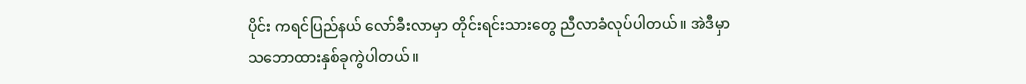ပိုင်း ကရင်ပြည်နယ် လော်ခီးလာမှာ တိုင်းရင်းသားတွေ ညီလာခံလုပ်ပါတယ်။ အဲဒီမှာ
သဘောထားနှစ်ခုကွဲပါတယ်။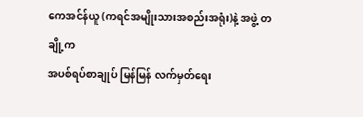ကေအင်န်ယူ (ကရင်အမျိုးသားအစည်းအရုံး)နဲ့ အဖွဲ့ တချို့က
အပစ်ရပ်စာချုပ် မြန်မြန် လက်မှတ်ရေး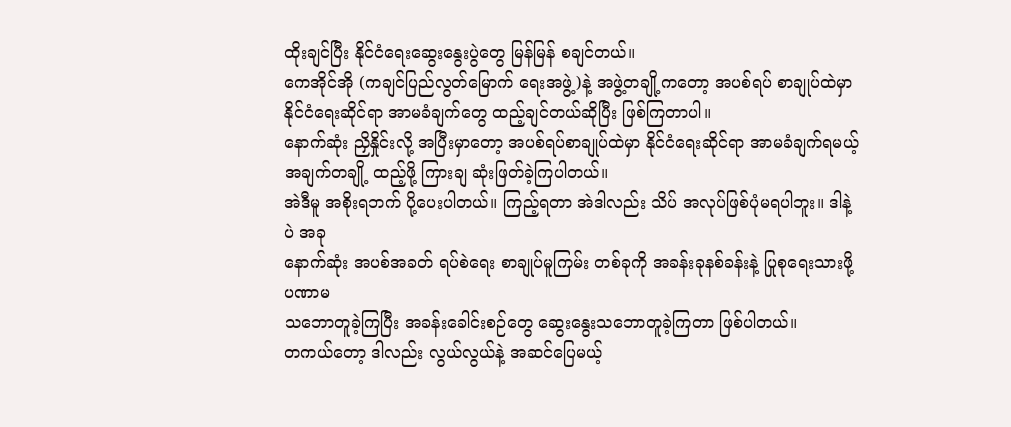ထိုးချင်ပြီး နိုင်ငံရေးဆွေးနွေးပွဲတွေ မြန်မြန် စချင်တယ်။
ကေအိုင်အို (ကချင်ပြည်လွတ်မြောက် ရေးအဖွဲ့)နဲ့ အဖွဲ့တချို့ကတော့ အပစ်ရပ် စာချုပ်ထဲမှာ
နိုင်ငံရေးဆိုင်ရာ အာမခံချက်တွေ ထည့်ချင်တယ်ဆိုပြီး ဖြစ်ကြတာပါ။
နောက်ဆုံး ညှိနှိုင်းလို့ အပြီးမှာတော့ အပစ်ရပ်စာချုပ်ထဲမှာ နိုင်ငံရေးဆိုင်ရာ အာမခံချက်ရမယ့်
အချက်တချို့ ထည့်ဖို့ ကြားချ ဆုံးဖြတ်ခဲ့ကြပါတယ်။
အဲဒီမူ အစိုးရဘက် ပို့ပေးပါတယ်။ ကြည့်ရတာ အဲဒါလည်း သိပ် အလုပ်ဖြစ်ပုံမရပါဘူး။ ဒါနဲ့ပဲ အခု
နောက်ဆုံး အပစ်အခတ် ရပ်စဲရေး စာချုပ်မူကြမ်း တစ်ခုကို အခန်းခုနစ်ခန်းနဲ့ ပြုစုရေးသားဖို့ ပဏာမ
သဘောတူခဲ့ကြပြီး အခန်းခေါင်းစဉ်တွေ ဆွေးနွေးသဘောတူခဲ့ကြတာ ဖြစ်ပါတယ်။
တကယ်တော့ ဒါလည်း လွယ်လွယ်နဲ့ အဆင်ပြေမယ့်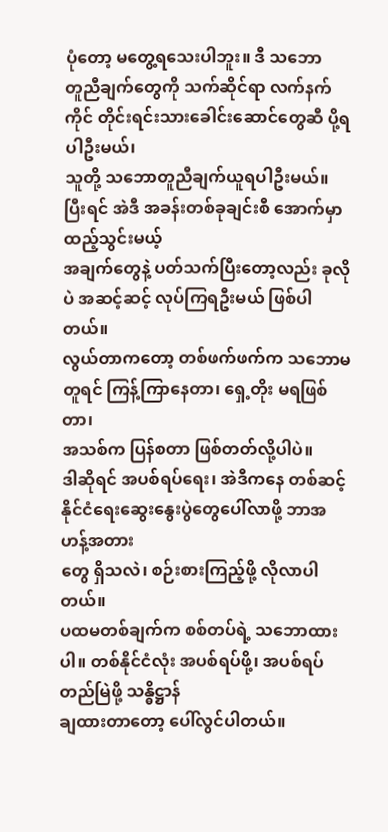ပုံတော့ မတွေ့ရသေးပါဘူး။ ဒီ သဘော
တူညီချက်တွေကို သက်ဆိုင်ရာ လက်နက်ကိုင် တိုင်းရင်းသားခေါင်းဆောင်တွေဆီ ပို့ရပါဦးမယ်၊
သူတို့ သဘောတူညီချက်ယူရပါဦးမယ်။ ပြီးရင် အဲဒီ အခန်းတစ်ခုချင်းစီ အောက်မှာ ထည့်သွင်းမယ့်
အချက်တွေနဲ့ ပတ်သက်ပြီးတော့လည်း ခုလိုပဲ အဆင့်ဆင့် လုပ်ကြရဦးမယ် ဖြစ်ပါတယ်။
လွယ်တာကတော့ တစ်ဖက်ဖက်က သဘောမတူရင် ကြန့်ကြာနေတာ၊ ရှေ့တိုး မရဖြစ်တာ၊
အသစ်က ပြန်စတာ ဖြစ်တတ်လို့ပါပဲ။
ဒါဆိုရင် အပစ်ရပ်ရေး၊ အဲဒီကနေ တစ်ဆင့် နိုင်ငံရေးဆွေးနွေးပွဲတွေပေါ်လာဖို့ ဘာအဟန့်အတား
တွေ ရှိသလဲ၊ စဉ်းစားကြည့်ဖို့ လိုလာပါတယ်။
ပထမတစ်ချက်က စစ်တပ်ရဲ့ သဘောထားပါ။ တစ်နိုင်ငံလုံး အပစ်ရပ်ဖို့၊ အပစ်ရပ်တည်မြဲဖို့ သန္ဓိဋ္ဌာန်
ချထားတာတော့ ပေါ်လွင်ပါတယ်။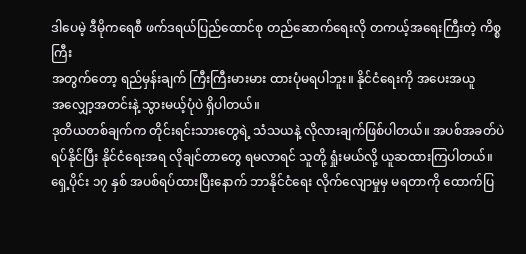ဒါပေမဲ့ ဒီမိုကရေစီ ဖက်ဒရယ်ပြည်ထောင်စု တည်ဆောက်ရေးလို တကယ့်အရေးကြီးတဲ့ ကိစ္စကြီး
အတွက်တော့ ရည်မှန်းချက် ကြီးကြီးမားမား ထားပုံမရပါဘူး။ နိုင်ငံရေးကို အပေးအယူ
အလျှော့အတင်းနဲ့ သွားမယ့်ပုံပဲ ရှိပါတယ်။
ဒုတိယတစ်ချက်က တိုင်းရင်းသားတွေရဲ့ သံသယနဲ့ လိုလားချက်ဖြစ်ပါတယ်။ အပစ်အခတ်ပဲ
ရပ်နိုင်ပြီး နိုင်ငံရေးအရ လိုချင်တာတွေ ရမလာရင် သူတို့ ရှုံးမယ်လို့ ယူဆထားကြပါတယ်။
ရှေ့ပိုင်း ၁၇ နှစ် အပစ်ရပ်ထားပြီးနောက် ဘာနိုင်ငံရေး လိုက်လျောမှုမှ မရတာကို ထောက်ပြ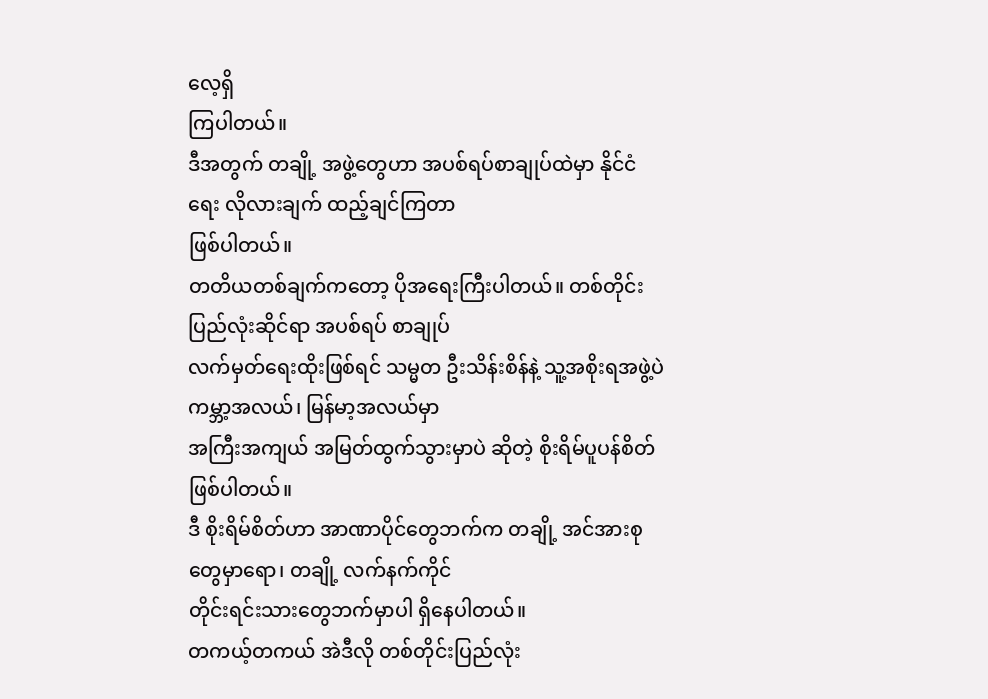လေ့ရှိ
ကြပါတယ်။
ဒီအတွက် တချို့ အဖွဲ့တွေဟာ အပစ်ရပ်စာချုပ်ထဲမှာ နိုင်ငံရေး လိုလားချက် ထည့်ချင်ကြတာ
ဖြစ်ပါတယ်။
တတိယတစ်ချက်ကတော့ ပိုအရေးကြီးပါတယ်။ တစ်တိုင်းပြည်လုံးဆိုင်ရာ အပစ်ရပ် စာချုပ်
လက်မှတ်ရေးထိုးဖြစ်ရင် သမ္မတ ဦးသိန်းစိန်နဲ့ သူ့အစိုးရအဖွဲ့ပဲ ကမ္ဘာ့အလယ်၊ မြန်မာ့အလယ်မှာ
အကြီးအကျယ် အမြတ်ထွက်သွားမှာပဲ ဆိုတဲ့ စိုးရိမ်ပူပန်စိတ် ဖြစ်ပါတယ်။
ဒီ စိုးရိမ်စိတ်ဟာ အာဏာပိုင်တွေဘက်က တချို့ အင်အားစုတွေမှာရော၊ တချို့ လက်နက်ကိုင်
တိုင်းရင်းသားတွေဘက်မှာပါ ရှိနေပါတယ်။
တကယ့်တကယ် အဲဒီလို တစ်တိုင်းပြည်လုံး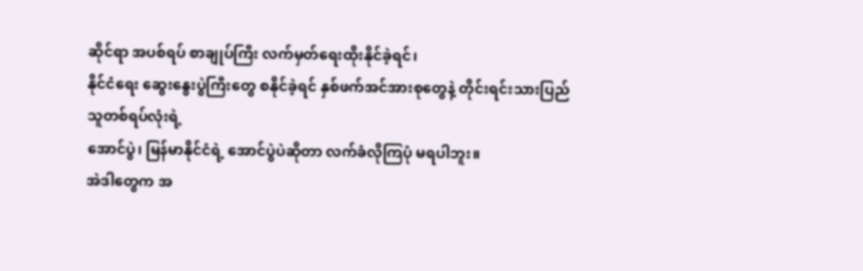ဆိုင်ရာ အပစ်ရပ် စာချုပ်ကြီး လက်မှတ်ရေးထိုးနိုင်ခဲ့ရင်၊
နိုင်ငံရေး ဆွေးနွေးပွဲကြီးတွေ စနိုင်ခဲ့ရင် နှစ်ဖက်အင်အားစုတွေနဲ့ တိုင်းရင်းသားပြည်သူတစ်ရပ်လုံးရဲ့
အောင်ပွဲ၊ မြန်မာနိုင်ငံရဲ့ အောင်ပွဲပဲဆိုတာ လက်ခံလိုကြပုံ မရပါဘူး။
အဲဒါတွေက အ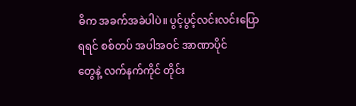ဓိက အခက်အခဲပါပဲ။ ပွင့်ပွင့်လင်းလင်းပြောရရင် စစ်တပ် အပါအဝင် အာဏာပိုင်
တွေနဲ့ လက်နက်ကိုင် တိုင်း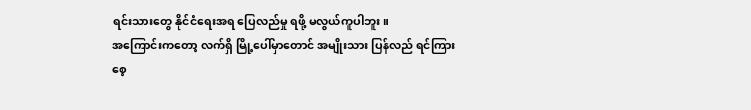ရင်းသားတွေ နိုင်ငံရေးအရ ပြေလည်မှု ရဖို့ မလွယ်ကူပါဘူး။
အကြောင်းကတော့ လက်ရှိ မြို့ပေါ်မှာတောင် အမျိုးသား ပြန်လည် ရင်ကြားစေ့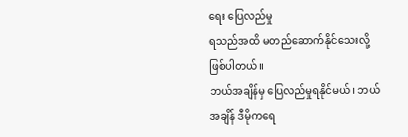ရေး ပြေလည်မှု
ရသည်အထိ မတည်ဆောက်နိုင်သေးလို့ ဖြစ်ပါတယ်။
ဘယ်အချိန်မှ ပြေလည်မှုရနိုင်မယ်၊ ဘယ်အချိန် ဒီမိုကရေ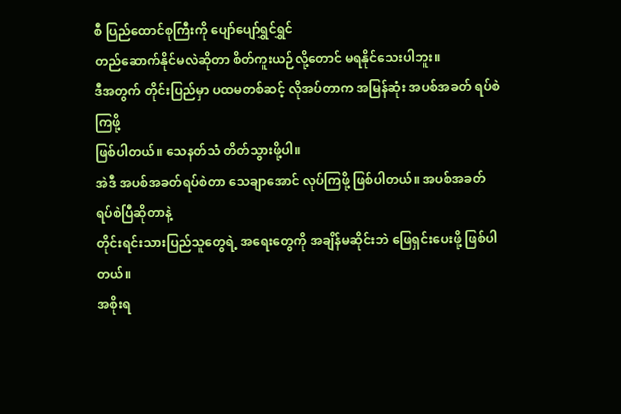စီ ပြည်ထောင်စုကြီးကို ပျော်ပျော်ရွှင်ရွှင်
တည်ဆောက်နိုင်မလဲဆိုတာ စိတ်ကူးယဉ်လို့တောင် မရနိုင်သေးပါဘူး။
ဒီအတွက် တိုင်းပြည်မှာ ပထမတစ်ဆင့် လိုအပ်တာက အမြန်ဆုံး အပစ်အခတ် ရပ်စဲကြဖို့
ဖြစ်ပါတယ်။ သေနတ်သံ တိတ်သွားဖို့ပါ။
အဲဒီ အပစ်အခတ်ရပ်စဲတာ သေချာအောင် လုပ်ကြဖို့ ဖြစ်ပါတယ်။ အပစ်အခတ် ရပ်စဲပြီဆိုတာနဲ့
တိုင်းရင်းသားပြည်သူတွေရဲ့ အရေးတွေကို အချိန်မဆိုင်းဘဲ ဖြေရှင်းပေးဖို့ ဖြစ်ပါတယ်။
အစိုးရ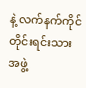နဲ့ လက်နက်ကိုင်တိုင်းရင်းသား အဖွဲ့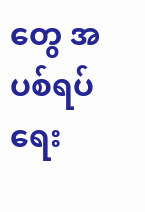တွေ အပစ်ရပ်ရေး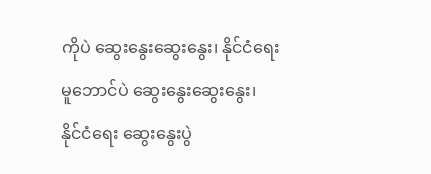ကိုပဲ ဆွေးနွေးဆွေးနွေး၊ နိုင်ငံရေး
မူဘောင်ပဲ ဆွေးနွေးဆွေးနွေး၊ နိုင်ငံရေး ဆွေးနွေးပွဲ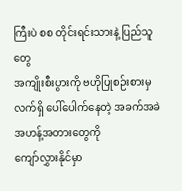ကြီးပဲ စစ တိုင်းရင်းသားနဲ့ ပြည်သူတွေ
အကျိုးစီးပွားကို ဗဟိုပြုစဉ်းစားမှ လက်ရှိ ပေါ်ပေါက်နေတဲ့ အခက်အခဲအဟန့်အတားတွေကို
ကျော်လွှားနိုင်မှာ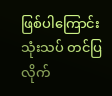ဖြစ်ပါကြောင်း သုံးသပ် တင်ပြလိုက်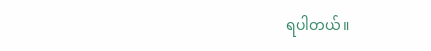ရပါတယ်။